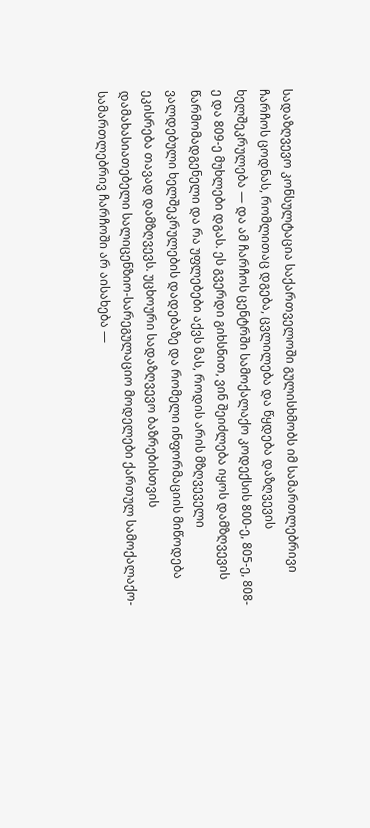სადაზღვევო კონსულტაცია საქართველოში გულისხმობს იმ სამართლებრივი ჩარჩოს ცოდნას, რომლითაც დგება, ცვლილება და წყდება დაზღვევის ხელშეკრულება — და ამ ჩარჩოს ცენტრში სამოქალაქო კოდექსის 800-ე, 805-ე, 808-ე და 809-ე მუხლები დგას. ეს გვერდი გიხსნით, ვინ შეიძლება იყოს დამზღვევის წარმომადგენელი და რა უფლებები აქვს მას, როდის არის მზღვეველი ვალდებული ხელშეკრულების დადებაზე და რომელი ინფორმაციის მიწოდება ეკისრება თავად დამზღვევს. უცხოური სადაზღვევო ბაზრებისთვის დამახასიათებელი სალიცენზიო-სარეგულაციო მოდელები ქართულ სამოქალაქო-სამართლებრივ ჩარჩოში არ აისახება —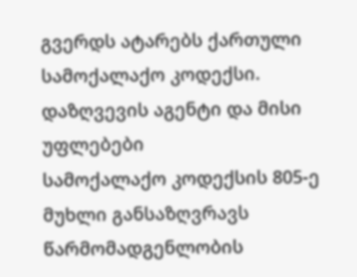გვერდს ატარებს ქართული სამოქალაქო კოდექსი.
დაზღვევის აგენტი და მისი უფლებები
სამოქალაქო კოდექსის 805-ე მუხლი განსაზღვრავს წარმომადგენლობის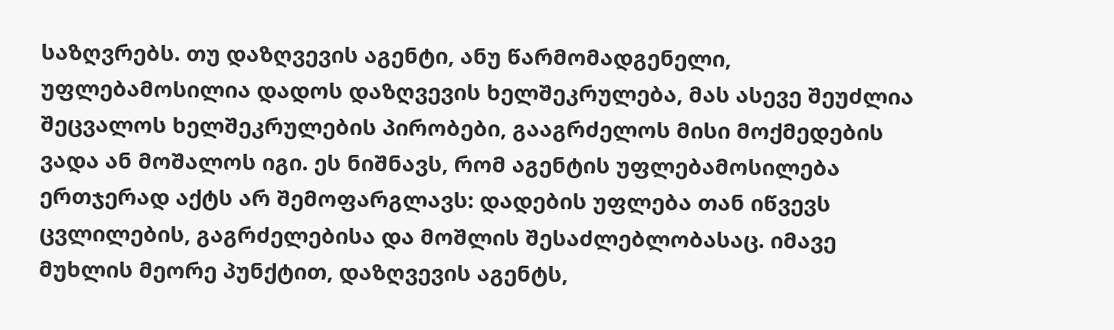საზღვრებს. თუ დაზღვევის აგენტი, ანუ წარმომადგენელი, უფლებამოსილია დადოს დაზღვევის ხელშეკრულება, მას ასევე შეუძლია შეცვალოს ხელშეკრულების პირობები, გააგრძელოს მისი მოქმედების ვადა ან მოშალოს იგი. ეს ნიშნავს, რომ აგენტის უფლებამოსილება ერთჯერად აქტს არ შემოფარგლავს: დადების უფლება თან იწვევს ცვლილების, გაგრძელებისა და მოშლის შესაძლებლობასაც. იმავე მუხლის მეორე პუნქტით, დაზღვევის აგენტს,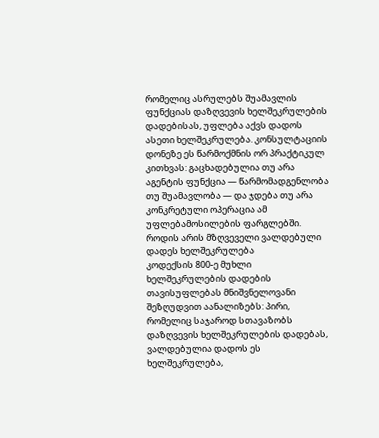რომელიც ასრულებს შუამავლის ფუნქციას დაზღვევის ხელშეკრულების დადებისას, უფლება აქვს დადოს ასეთი ხელშეკრულება. კონსულტაციის დონეზე ეს წარმოქმნის ორ პრაქტიკულ კითხვას: გაცხადებულია თუ არა აგენტის ფუნქცია — წარმომადგენლობა თუ შუამავლობა — და ჯდება თუ არა კონკრეტული ოპერაცია ამ უფლებამოსილების ფარგლებში.
როდის არის მზღვეველი ვალდებული დადეს ხელშეკრულება
კოდექსის 800-ე მუხლი ხელშეკრულების დადების თავისუფლებას მნიშვნელოვანი შეზღუდვით აანალიზებს: პირი, რომელიც საჯაროდ სთავაზობს დაზღვევის ხელშეკრულების დადებას, ვალდებულია დადოს ეს ხელშეკრულება,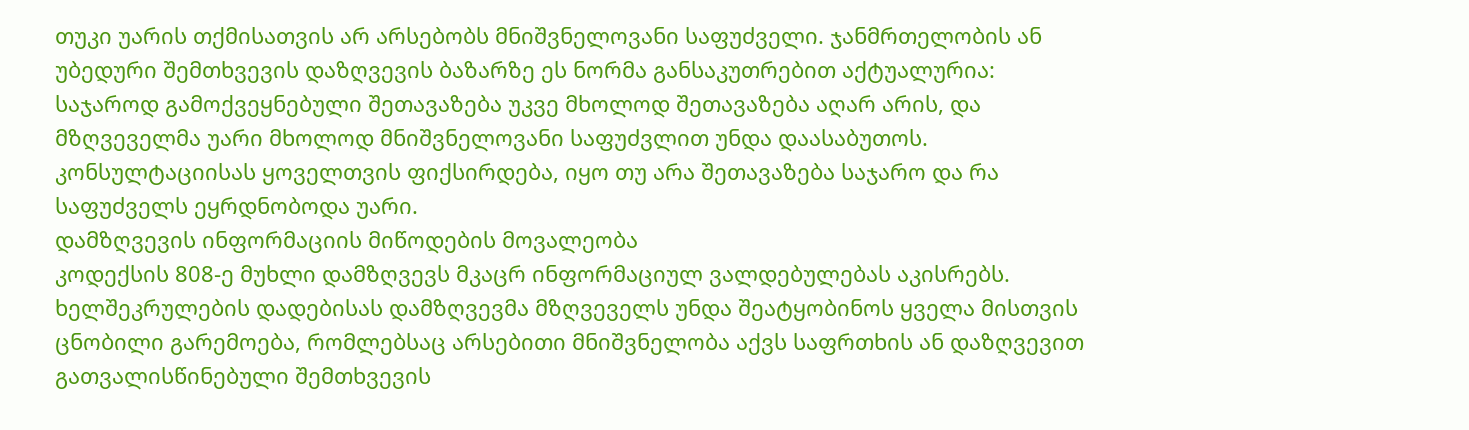თუკი უარის თქმისათვის არ არსებობს მნიშვნელოვანი საფუძველი. ჯანმრთელობის ან უბედური შემთხვევის დაზღვევის ბაზარზე ეს ნორმა განსაკუთრებით აქტუალურია: საჯაროდ გამოქვეყნებული შეთავაზება უკვე მხოლოდ შეთავაზება აღარ არის, და მზღვეველმა უარი მხოლოდ მნიშვნელოვანი საფუძვლით უნდა დაასაბუთოს. კონსულტაციისას ყოველთვის ფიქსირდება, იყო თუ არა შეთავაზება საჯარო და რა საფუძველს ეყრდნობოდა უარი.
დამზღვევის ინფორმაციის მიწოდების მოვალეობა
კოდექსის 808-ე მუხლი დამზღვევს მკაცრ ინფორმაციულ ვალდებულებას აკისრებს. ხელშეკრულების დადებისას დამზღვევმა მზღვეველს უნდა შეატყობინოს ყველა მისთვის ცნობილი გარემოება, რომლებსაც არსებითი მნიშვნელობა აქვს საფრთხის ან დაზღვევით გათვალისწინებული შემთხვევის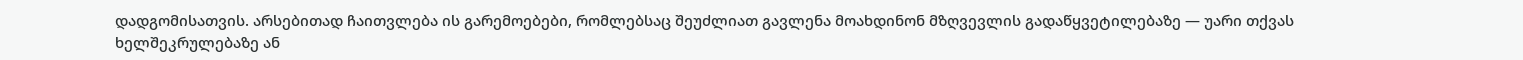დადგომისათვის. არსებითად ჩაითვლება ის გარემოებები, რომლებსაც შეუძლიათ გავლენა მოახდინონ მზღვევლის გადაწყვეტილებაზე — უარი თქვას ხელშეკრულებაზე ან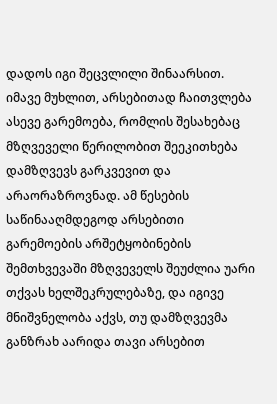დადოს იგი შეცვლილი შინაარსით. იმავე მუხლით, არსებითად ჩაითვლება ასევე გარემოება, რომლის შესახებაც მზღვეველი წერილობით შეეკითხება დამზღვევს გარკვევით და არაორაზროვნად. ამ წესების საწინააღმდეგოდ არსებითი გარემოების არშეტყობინების შემთხვევაში მზღვეველს შეუძლია უარი თქვას ხელშეკრულებაზე, და იგივე მნიშვნელობა აქვს, თუ დამზღვევმა განზრახ აარიდა თავი არსებით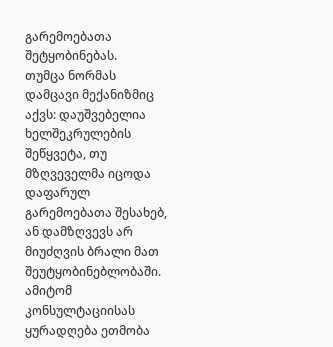გარემოებათა შეტყობინებას.
თუმცა ნორმას დამცავი მექანიზმიც აქვს: დაუშვებელია ხელშეკრულების შეწყვეტა, თუ მზღვეველმა იცოდა დაფარულ გარემოებათა შესახებ, ან დამზღვევს არ მიუძღვის ბრალი მათ შეუტყობინებლობაში. ამიტომ კონსულტაციისას ყურადღება ეთმობა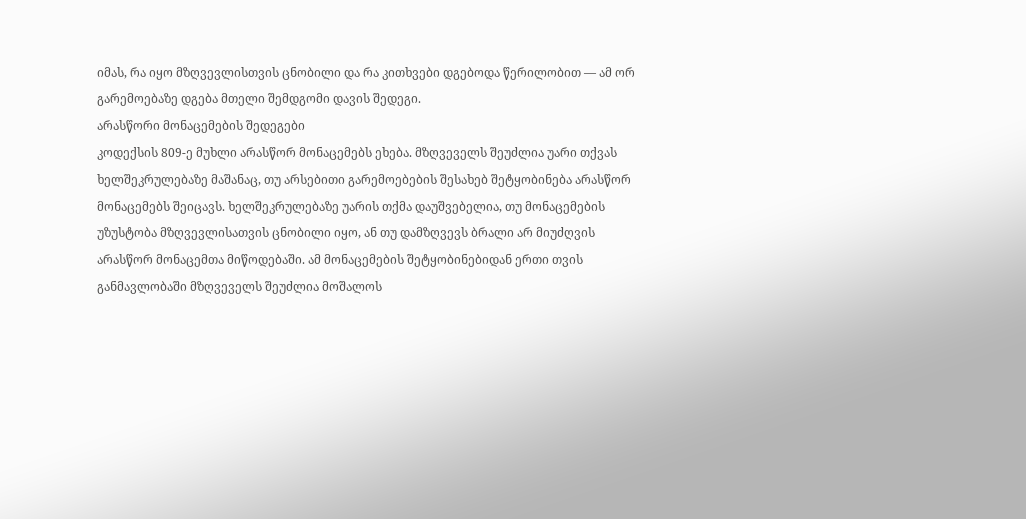იმას, რა იყო მზღვევლისთვის ცნობილი და რა კითხვები დგებოდა წერილობით — ამ ორ გარემოებაზე დგება მთელი შემდგომი დავის შედეგი.
არასწორი მონაცემების შედეგები
კოდექსის 809-ე მუხლი არასწორ მონაცემებს ეხება. მზღვეველს შეუძლია უარი თქვას ხელშეკრულებაზე მაშანაც, თუ არსებითი გარემოებების შესახებ შეტყობინება არასწორ მონაცემებს შეიცავს. ხელშეკრულებაზე უარის თქმა დაუშვებელია, თუ მონაცემების უზუსტობა მზღვევლისათვის ცნობილი იყო, ან თუ დამზღვევს ბრალი არ მიუძღვის არასწორ მონაცემთა მიწოდებაში. ამ მონაცემების შეტყობინებიდან ერთი თვის განმავლობაში მზღვეველს შეუძლია მოშალოს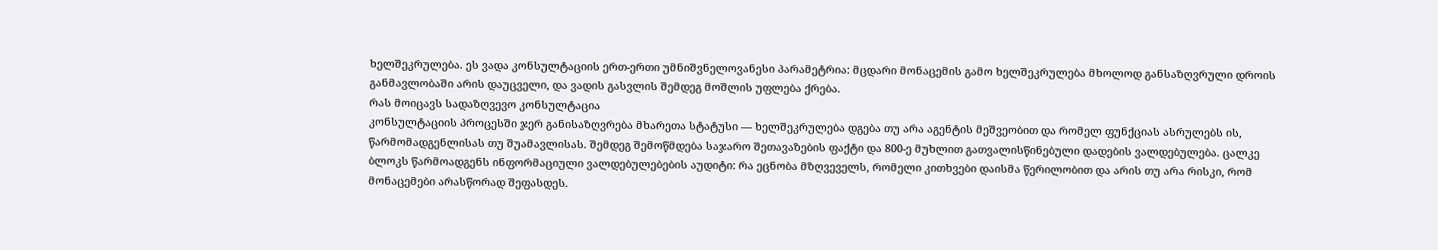ხელშეკრულება. ეს ვადა კონსულტაციის ერთ-ერთი უმნიშვნელოვანესი პარამეტრია: მცდარი მონაცემის გამო ხელშეკრულება მხოლოდ განსაზღვრული დროის განმავლობაში არის დაუცველი, და ვადის გასვლის შემდეგ მოშლის უფლება ქრება.
რას მოიცავს სადაზღვევო კონსულტაცია
კონსულტაციის პროცესში ჯერ განისაზღვრება მხარეთა სტატუსი — ხელშეკრულება დგება თუ არა აგენტის მეშვეობით და რომელ ფუნქციას ასრულებს ის, წარმომადგენლისას თუ შუამავლისას. შემდეგ შემოწმდება საჯარო შეთავაზების ფაქტი და 800-ე მუხლით გათვალისწინებული დადების ვალდებულება. ცალკე ბლოკს წარმოადგენს ინფორმაციული ვალდებულებების აუდიტი: რა ეცნობა მზღვეველს, რომელი კითხვები დაისმა წერილობით და არის თუ არა რისკი, რომ მონაცემები არასწორად შეფასდეს.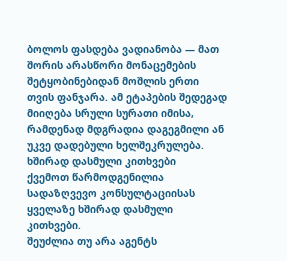ბოლოს ფასდება ვადიანობა — მათ შორის არასწორი მონაცემების შეტყობინებიდან მოშლის ერთი თვის ფანჯარა. ამ ეტაპების შედეგად მიიღება სრული სურათი იმისა, რამდენად მდგრადია დაგეგმილი ან უკვე დადებული ხელშეკრულება.
ხშირად დასმული კითხვები
ქვემოთ წარმოდგენილია სადაზღვევო კონსულტაციისას ყველაზე ხშირად დასმული კითხვები.
შეუძლია თუ არა აგენტს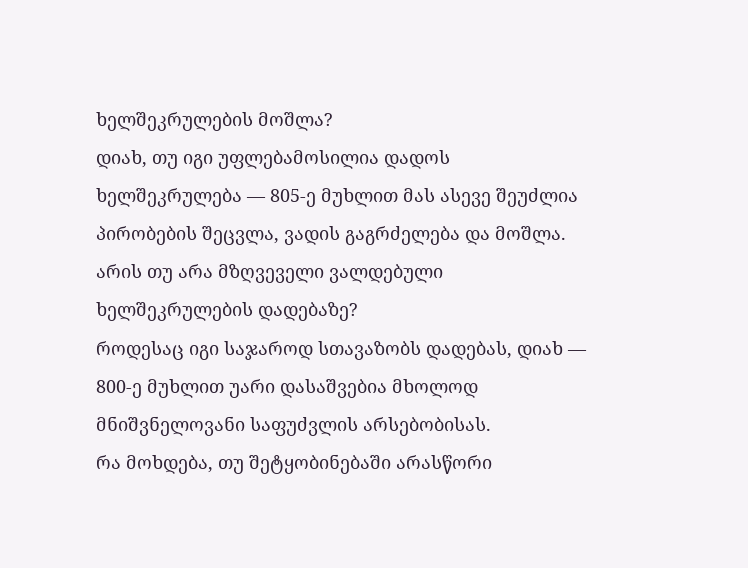ხელშეკრულების მოშლა?
დიახ, თუ იგი უფლებამოსილია დადოს ხელშეკრულება — 805-ე მუხლით მას ასევე შეუძლია პირობების შეცვლა, ვადის გაგრძელება და მოშლა.
არის თუ არა მზღვეველი ვალდებული ხელშეკრულების დადებაზე?
როდესაც იგი საჯაროდ სთავაზობს დადებას, დიახ — 800-ე მუხლით უარი დასაშვებია მხოლოდ მნიშვნელოვანი საფუძვლის არსებობისას.
რა მოხდება, თუ შეტყობინებაში არასწორი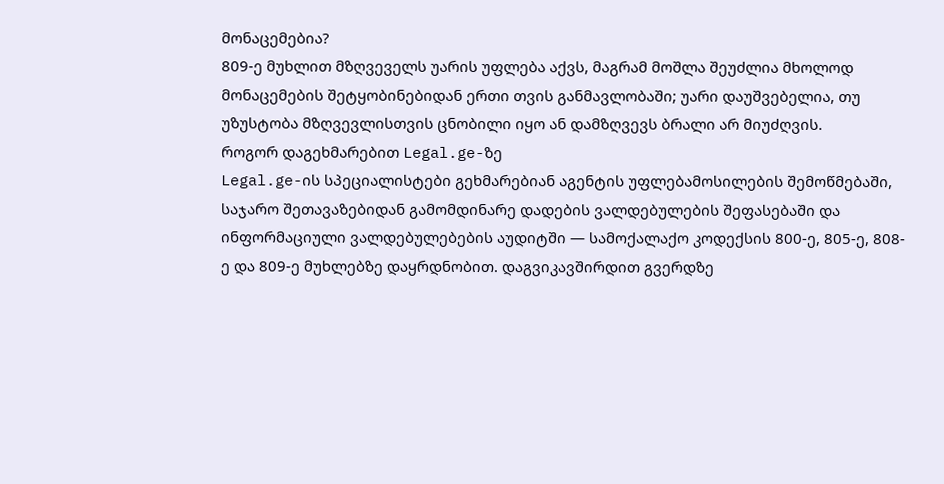მონაცემებია?
809-ე მუხლით მზღვეველს უარის უფლება აქვს, მაგრამ მოშლა შეუძლია მხოლოდ მონაცემების შეტყობინებიდან ერთი თვის განმავლობაში; უარი დაუშვებელია, თუ უზუსტობა მზღვევლისთვის ცნობილი იყო ან დამზღვევს ბრალი არ მიუძღვის.
როგორ დაგეხმარებით Legal.ge-ზე
Legal.ge-ის სპეციალისტები გეხმარებიან აგენტის უფლებამოსილების შემოწმებაში, საჯარო შეთავაზებიდან გამომდინარე დადების ვალდებულების შეფასებაში და ინფორმაციული ვალდებულებების აუდიტში — სამოქალაქო კოდექსის 800-ე, 805-ე, 808-ე და 809-ე მუხლებზე დაყრდნობით. დაგვიკავშირდით გვერდზე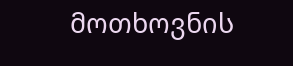მოთხოვნის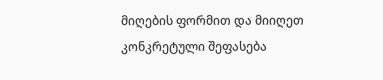მიღების ფორმით და მიიღეთ კონკრეტული შეფასება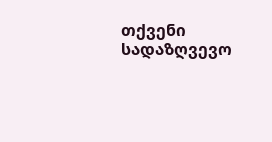თქვენი სადაზღვევო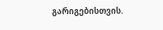გარიგებისთვის.